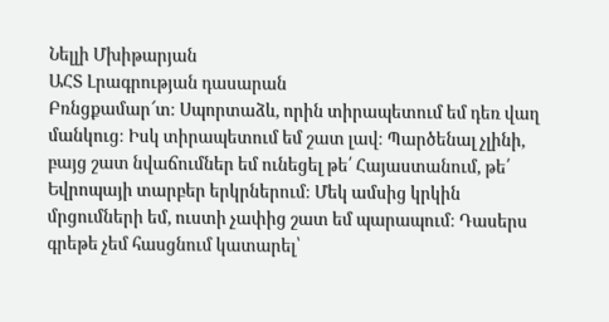Նելլի Մխիթարյան
ԱՀՏ Լրագրության դասարան
Բռնցքամար՜տ։ Սպորտաձև, որին տիրապետում եմ դեռ վաղ մանկուց։ Իսկ տիրապետում եմ շատ լավ։ Պարծենալ չլինի, բայց շատ նվաճումներ եմ ունեցել թե՛ Հայաստանում, թե՛ Եվրոպայի տարբեր երկրներում։ Մեկ ամսից կրկին մրցումների եմ, ուստի չափից շատ եմ պարապում։ Դասերս գրեթե չեմ հասցնում կատարել՝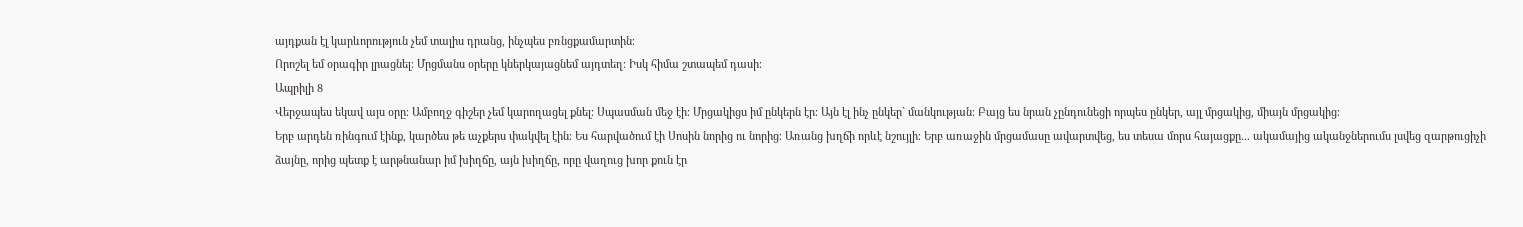այդքան էլ կարևորություն չեմ տալիս դրանց, ինչպես բռնցքամարտին։
Որոշել եմ օրագիր լրացնել։ Մրցմանս օրերը կներկայացնեմ այդտեղ։ Իսկ հիմա շտապեմ դասի։
Ապրիլի 8
Վերջապես եկավ այս օրը։ Ամբողջ գիշեր չեմ կարողացել քնել։ Սպասման մեջ էի։ Մրցակիցս իմ ընկերն էր։ Այն էլ ինչ ընկեր` մանկության։ Բայց ես նրան չընդունեցի որպես ընկեր, այլ մրցակից, միայն մրցակից։
Երբ արդեն ռինգում էինք, կարծես թե աչքերս փակվել էին։ Ես հարվածում էի Սոսին նորից ու նորից։ Առանց խղճի որևէ նշույլի։ Երբ առաջին մրցամասը ավարտվեց, ես տեսա մորս հայացքը... ակամայից ականջներումս լսվեց զարթուցիչի ձայնը, որից պետք է արթնանար իմ խիղճը, այն խիղճը, որը վաղուց խոր քուն էր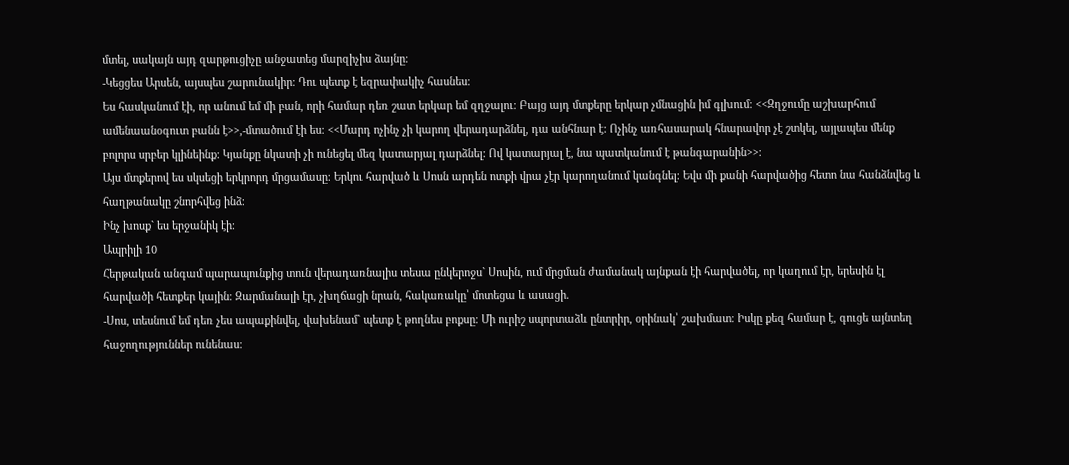մտել, սակայն այդ զարթուցիչը անջատեց մարզիչիս ձայնը։
-Կեցցես Արսեն, այսպես շարունակիր։ Դու պետք է եզրափակիչ հասնես։
Ես հասկանում էի, որ անում եմ մի բան, որի համար դեռ շատ երկար եմ զղջալու։ Բայց այդ մտքերը երկար չմնացին իմ գլխում։ <<Զղջումը աշխարհում ամենաանօգուտ բանն է>>,-մտածում էի ես։ <<Մարդ ոչինչ չի կարող վերադարձնել, դա անհնար է: Ոչինչ առհասարակ հնարավոր չէ շտկել, այլապես մենք բոլորս սրբեր կլինեինք: Կյանքը նկատի չի ունեցել մեզ կատարյալ դարձնել: Ով կատարյալ է, նա պատկանում է թանգարանին>>։
Այս մտքերով ես սկսեցի երկրորդ մրցամասը։ Երկու հարված և Սոսն արդեն ոտքի վրա չէր կարողանում կանգնել։ Եվս մի քանի հարվածից հետո նա հանձնվեց և հաղթանակը շնորհվեց ինձ։
Ինչ խոսք` ես երջանիկ էի։
Ապրիլի 10
Հերթական անգամ պարապունքից տուն վերադառնալիս տեսա ընկերոջս` Սոսին, ում մրցման ժամանակ այնքան էի հարվածել, որ կաղում էր, երեսին էլ հարվածի հետքեր կային։ Զարմանալի էր, չխղճացի նրան, հակառակը՝ մոտեցա և ասացի.
-Սոս, տեսնում եմ դեռ չես ապաքինվել, վախենամ` պետք է թողնես բոքսը։ Մի ուրիշ սպորտաձև ընտրիր, օրինակ՝ շախմատ։ Իսկը քեզ համար է, գուցե այնտեղ հաջողություններ ունենաս։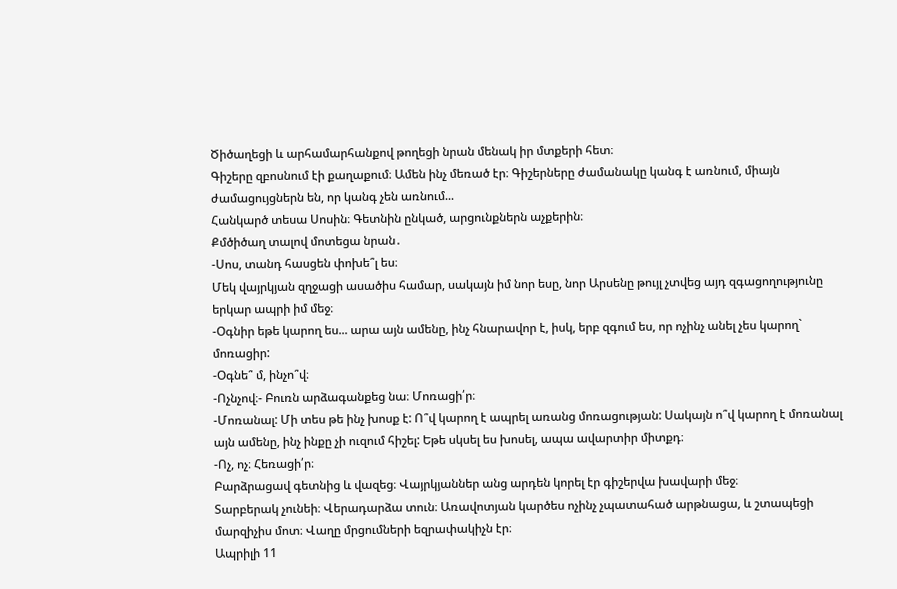Ծիծաղեցի և արհամարհանքով թողեցի նրան մենակ իր մտքերի հետ։
Գիշերը զբոսնում էի քաղաքում։ Ամեն ինչ մեռած էր։ Գիշերները ժամանակը կանգ է առնում, միայն ժամացույցներն են, որ կանգ չեն առնում...
Հանկարծ տեսա Սոսին։ Գետնին ընկած, արցունքներն աչքերին։
Քմծիծաղ տալով մոտեցա նրան․
-Սոս, տանդ հասցեն փոխե՞լ ես։
Մեկ վայրկյան զղջացի ասածիս համար, սակայն իմ նոր եսը, նոր Արսենը թույլ չտվեց այդ զգացողությունը երկար ապրի իմ մեջ։
-Օգնիր եթե կարող ես... արա այն ամենը, ինչ հնարավոր է, իսկ, երբ զգում ես, որ ոչինչ անել չես կարող` մոռացիր:
-Օգնե՞ մ, ինչո՞վ։
-Ոչնչով։- Բուռն արձագանքեց նա։ Մոռացի՛ր։
-Մոռանալ: Մի տես թե ինչ խոսք է: Ո՞վ կարող է ապրել առանց մոռացության: Սակայն ո՞վ կարող է մոռանալ այն ամենը, ինչ ինքը չի ուզում հիշել: Եթե սկսել ես խոսել, ապա ավարտիր միտքդ։
-Ոչ, ոչ։ Հեռացի՛ր։
Բարձրացավ գետնից և վազեց։ Վայրկյաններ անց արդեն կորել էր գիշերվա խավարի մեջ։
Տարբերակ չունեի։ Վերադարձա տուն։ Առավոտյան կարծես ոչինչ չպատահած արթնացա, և շտապեցի մարզիչիս մոտ։ Վաղը մրցումների եզրափակիչն էր։
Ապրիլի 11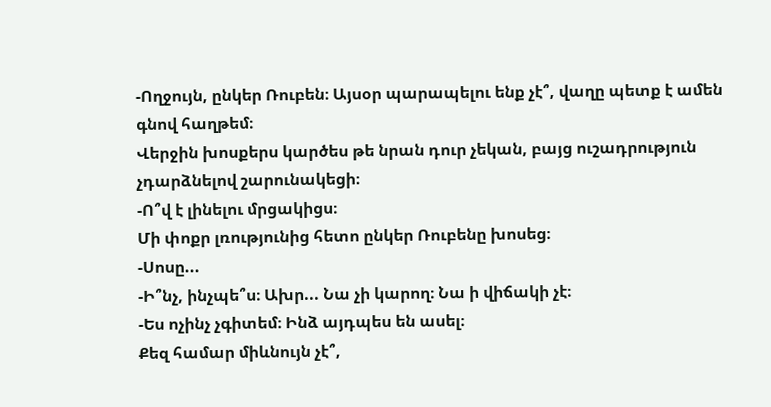-Ողջույն, ընկեր Ռուբեն։ Այսօր պարապելու ենք չէ՞, վաղը պետք է ամեն գնով հաղթեմ։
Վերջին խոսքերս կարծես թե նրան դուր չեկան, բայց ուշադրություն չդարձնելով շարունակեցի։
-Ո՞վ է լինելու մրցակիցս։
Մի փոքր լռությունից հետո ընկեր Ռուբենը խոսեց։
-Սոսը...
-Ի՞նչ, ինչպե՞ս։ Ախր... Նա չի կարող։ Նա ի վիճակի չէ։
-Ես ոչինչ չգիտեմ։ Ինձ այդպես են ասել։
Քեզ համար միևնույն չէ՞,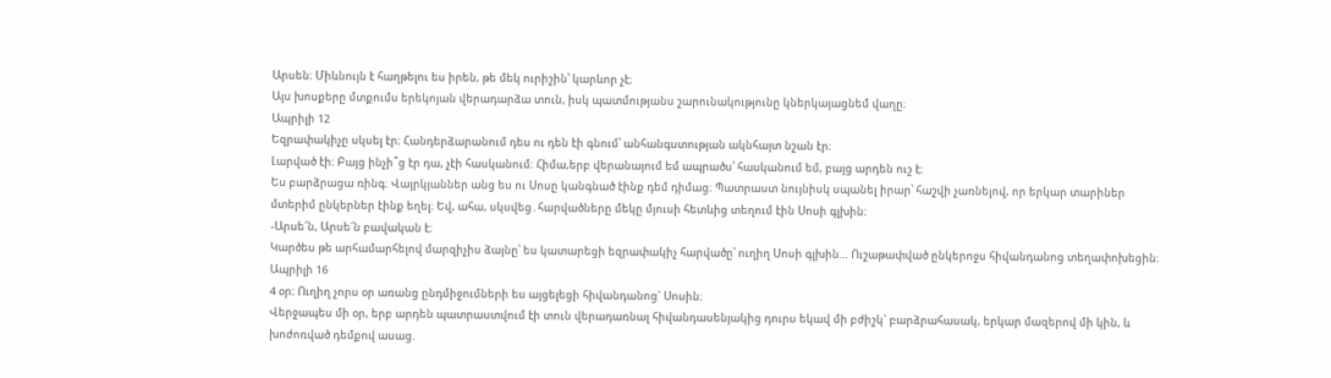Արսեն։ Միևնույն է հաղթելու ես իրեն, թե մեկ ուրիշին՝ կարևոր չէ։
Այս խոսքերը մտքումս երեկոյան վերադարձա տուն, իսկ պատմությանս շարունակությունը կներկայացնեմ վաղը։
Ապրիլի 12
Եզրափակիչը սկսել էր։ Հանդերձարանում դես ու դեն էի գնում՝ անհանգստության ակնհայտ նշան էր։
Լարված էի։ Բայց ինչի՞ց էր դա, չէի հասկանում։ Հիմա,երբ վերանայում եմ ապրածս՝ հասկանում եմ, բայց արդեն ուշ է։
Ես բարձրացա ռինգ։ Վայրկյաններ անց ես ու Սոսը կանգնած էինք դեմ դիմաց։ Պատրաստ նույնիսկ սպանել իրար՝ հաշվի չառնելով, որ երկար տարիներ մտերիմ ընկերներ էինք եղել։ Եվ, ահա, սկսվեց․հարվածները մեկը մյուսի հետևից տեղում էին Սոսի գլխին։
-Արսե՜ն, Արսե՜ն բավական է։
Կարծես թե արհամարհելով մարզիչիս ձայնը՝ ես կատարեցի եզրափակիչ հարվածը՝ ուղիղ Սոսի գլխին... Ուշաթափված ընկերոջս հիվանդանոց տեղափոխեցին։
Ապրիլի 16
4 օր։ Ուղիղ չորս օր առանց ընդմիջումների ես այցելեցի հիվանդանոց` Սոսին։
Վերջապես մի օր, երբ արդեն պատրաստվում էի տուն վերադառնալ հիվանդասենյակից դուրս եկավ մի բժիշկ` բարձրահասակ, երկար մազերով մի կին, և խոժոռված դեմքով ասաց.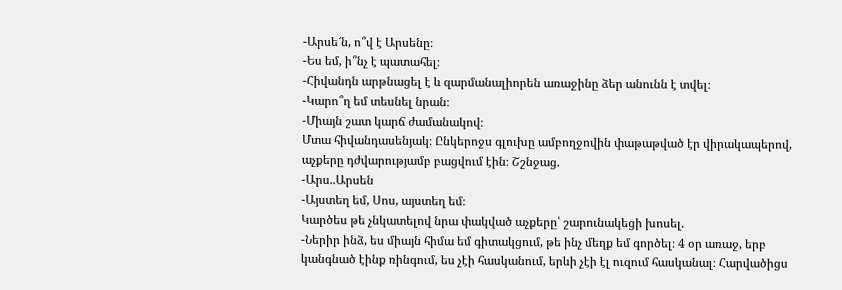-Արսե՜ն, ո՞վ է Արսենը։
-Ես եմ, ի՞նչ է պատահել։
-Հիվանդն արթնացել է և զարմանալիորեն առաջինը ձեր անունն է տվել։
-Կարո՞ղ եմ տեսնել նրան։
-Միայն շատ կարճ ժամանակով։
Մտա հիվանդասենյակ։ Ընկերոջս գլուխը ամբողջովին փաթաթված էր վիրակապերով, աչքերը դժվարությամբ բացվում էին։ Շշնջաց.
-Արս..Արսեն
-Այստեղ եմ, Սոս, այստեղ եմ։
Կարծես թե չնկատելով նրա փակված աչքերը՝ շարունակեցի խոսել.
-Ներիր ինձ, ես միայն հիմա եմ գիտակցում, թե ինչ մեղք եմ գործել։ 4 օր առաջ, երբ կանգնած էինք ռինգում, ես չէի հասկանում, երևի չէի էլ ուզում հասկանալ։ Հարվածիցս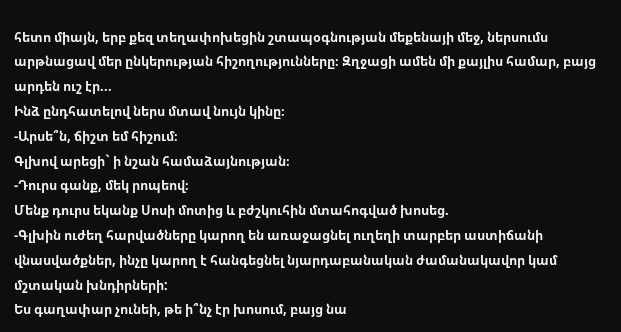հետո միայն, երբ քեզ տեղափոխեցին շտապօգնության մեքենայի մեջ, ներսումս արթնացավ մեր ընկերության հիշողությունները։ Զղջացի ամեն մի քայլիս համար, բայց արդեն ուշ էր...
Ինձ ընդհատելով ներս մտավ նույն կինը։
-Արսե՞ն, ճիշտ եմ հիշում։
Գլխով արեցի` ի նշան համաձայնության։
-Դուրս գանք, մեկ րոպեով։
Մենք դուրս եկանք Սոսի մոտից և բժշկուհին մտահոգված խոսեց.
-Գլխին ուժեղ հարվածները կարող են առաջացնել ուղեղի տարբեր աստիճանի վնասվածքներ, ինչը կարող է հանգեցնել նյարդաբանական ժամանակավոր կամ մշտական խնդիրների:
Ես գաղափար չունեի, թե ի՞նչ էր խոսում, բայց նա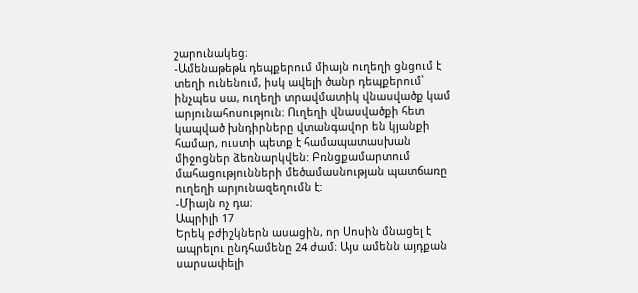շարունակեց։
-Ամենաթեթև դեպքերում միայն ուղեղի ցնցում է տեղի ունենում, իսկ ավելի ծանր դեպքերում՝ ինչպես սա, ուղեղի տրավմատիկ վնասվածք կամ արյունահոսություն։ Ուղեղի վնասվածքի հետ կապված խնդիրները վտանգավոր են կյանքի համար, ուստի պետք է համապատասխան միջոցներ ձեռնարկվեն: Բռնցքամարտում մահացությունների մեծամասնության պատճառը ուղեղի արյունազեղումն է:
-Միայն ոչ դա։
Ապրիլի 17
Երեկ բժիշկներն ասացին, որ Սոսին մնացել է ապրելու ընդհամենը 24 ժամ։ Այս ամենն այդքան սարսափելի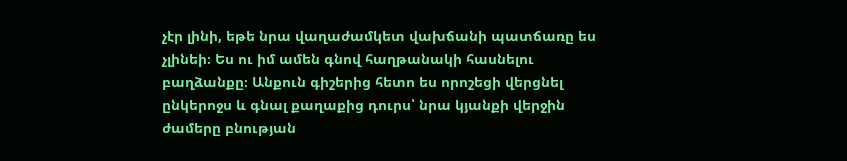չէր լինի, եթե նրա վաղաժամկետ վախճանի պատճառը ես չլինեի։ Ես ու իմ ամեն գնով հաղթանակի հասնելու բաղձանքը։ Անքուն գիշերից հետո ես որոշեցի վերցնել ընկերոջս և գնալ քաղաքից դուրս՝ նրա կյանքի վերջին ժամերը բնության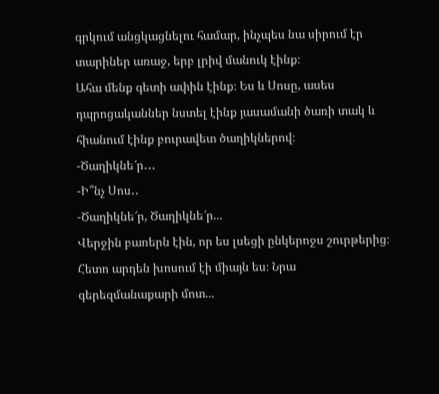գրկում անցկացնելու համար, ինչպես նա սիրում էր տարիներ առաջ, երբ լրիվ մանուկ էինք։
Ահա մենք գետի ափին էինք։ Ես և Սոսը, ասես դպրոցականներ նստել էինք յասամանի ծառի տակ և հիանում էինք բուրավետ ծաղիկներով։
-Ծաղիկնե՜ր․․․
-Ի՞նչ Սոս․․
-Ծաղիկնե՜ր, Ծաղիկնե՜ր...
Վերջին բառերն էին, որ ես լսեցի ընկերոջս շուրթերից։ Հետո արդեն խոսում էի միայն ես։ Նրա գերեզմանաքարի մոտ...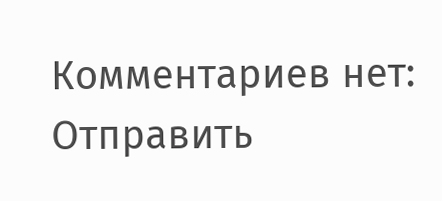Комментариев нет:
Отправить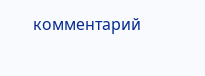комментарий